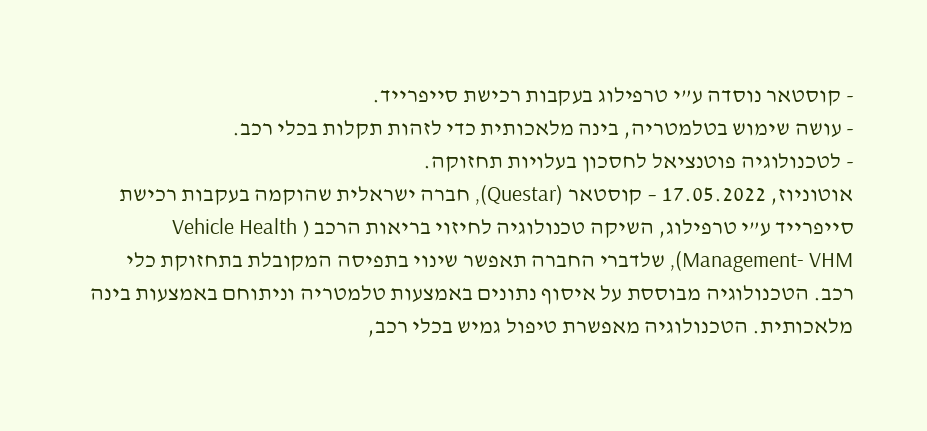- קוסטאר נוסדה ע”י טרפילוג בעקבות רכישת סייפרייד.
- עושה שימוש בטלמטריה, בינה מלאכותית כדי לזהות תקלות בכלי רכב.
- לטכנולוגיה פוטנציאל לחסכון בעלויות תחזוקה.
אוטוניוז, 17.05.2022 – קוסטאר (Questar), חברה ישראלית שהוקמה בעקבות רכישת סייפרייד ע”י טרפילוג, השיקה טכנולוגיה לחיזוי בריאות הרכב ( Vehicle Health Management- VHM), שלדברי החברה תאפשר שינוי בתפיסה המקובלת בתחזוקת כלי רכב. הטכנולוגיה מבוססת על איסוף נתונים באמצעות טלמטריה וניתוחם באמצעות בינה מלאכותית. הטכנולוגיה מאפשרת טיפול גמיש בכלי רכב,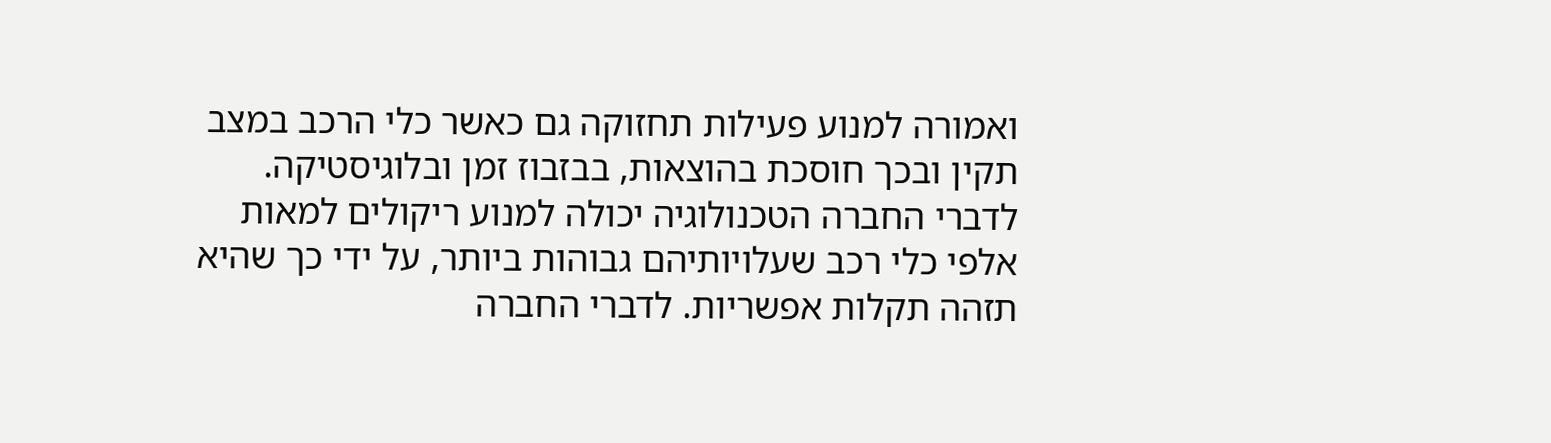ואמורה למנוע פעילות תחזוקה גם כאשר כלי הרכב במצב תקין ובכך חוסכת בהוצאות, בבזבוז זמן ובלוגיסטיקה.
לדברי החברה הטכנולוגיה יכולה למנוע ריקולים למאות אלפי כלי רכב שעלויותיהם גבוהות ביותר, על ידי כך שהיא תזהה תקלות אפשריות. לדברי החברה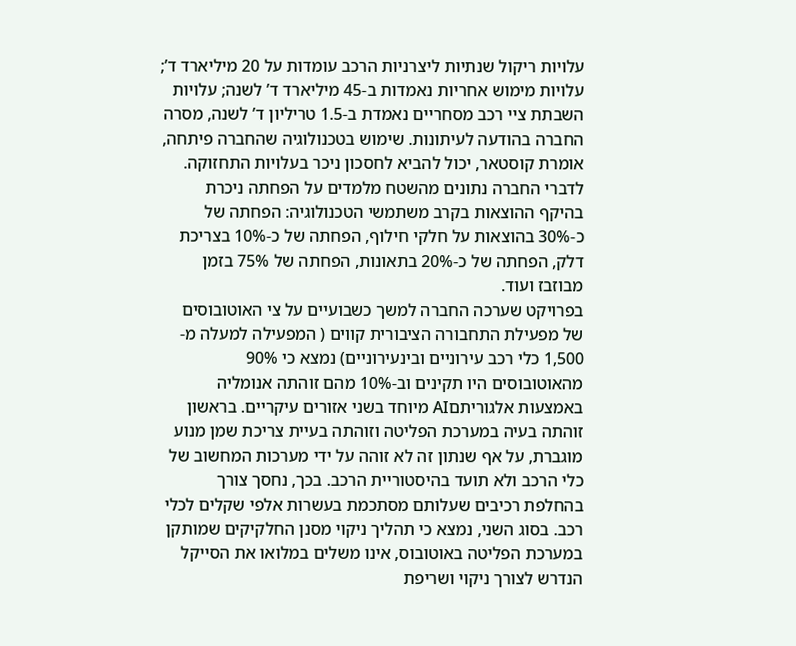עלויות ריקול שנתיות ליצרניות הרכב עומדות על 20 מיליארד ד’; עלויות מימוש אחריות נאמדות ב-45 מיליארד ד’ לשנה; עלויות השבתת ציי רכב מסחריים נאמדת ב-1.5 טריליון ד’ לשנה, מסרה החברה בהודעה לעיתונות. שימוש בטכנולוגיה שהחברה פיתחה, אומרת קוסטאר, יכול להביא לחסכון ניכר בעלויות התחזוקה.
לדברי החברה נתונים מהשטח מלמדים על הפחתה ניכרת בהיקף ההוצאות בקרב משתמשי הטכנולוגיה: הפחתה של כ-30% בהוצאות על חלקי חילוף, הפחתה של כ-10% בצריכת דלק, הפחתה של כ-20% בתאונות, הפחתה של 75% בזמן מבוזבז ועוד.
בפרויקט שערכה החברה למשך כשבועיים על צי האוטובוסים של מפעילת התחבורה הציבורית קווים ( המפעילה למעלה מ- 1,500 כלי רכב עירוניים ובינעירוניים) נמצא כי 90% מהאוטובוסים היו תקינים וב-10% מהם זוהתה אנומליה באמצעות אלגוריתםAI מיוחד בשני אזורים עיקריים. בראשון זוהתה בעיה במערכת הפליטה וזוהתה בעיית צריכת שמן מנוע מוגברת, על אף שנתון זה לא זוהה על ידי מערכות המחשוב של כלי הרכב ולא תועד בהיסטוריית הרכב. בכך, נחסך צורך בהחלפת רכיבים שעלותם מסתכמת בעשרות אלפי שקלים לכלי רכב. בסוג השני, נמצא כי תהליך ניקוי מסנן החלקיקים שמותקן במערכת הפליטה באוטובוס, אינו משלים במלואו את הסייקל הנדרש לצורך ניקוי ושריפת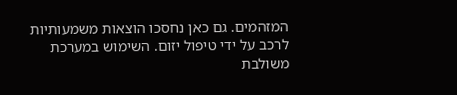המזהמים. גם כאן נחסכו הוצאות משמעותיות לרכב על ידי טיפול יזום. השימוש במערכת משולבת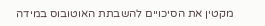מקטין את הסיכויים להשבתת האוטובוס במידה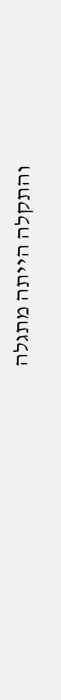והתקלה הייתה מתגלה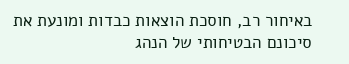באיחור רב, חוסכת הוצאות כבדות ומונעת את סיכונם הבטיחותי של הנהג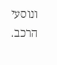ונוסעי הרכב.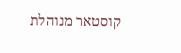קוסטאר מנוהלת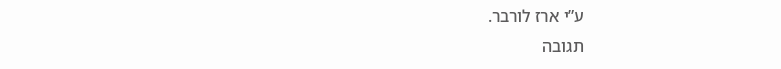ע”י ארז לורבר.
תגובה